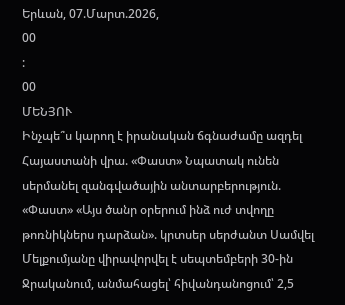Երևան, 07.Մարտ.2026,
00
:
00
ՄԵՆՅՈՒ
Ինչպե՞ս կարող է իրանական ճգնաժամը ազդել Հայաստանի վրա. «Փաստ» Նպատակ ունեն սերմանել զանգվածային անտարբերություն. «Փաստ» «Այս ծանր օրերում ինձ ուժ տվողը թոռնիկներս դարձան». կրտսեր սերժանտ Սամվել Մելքումյանը վիրավորվել է սեպտեմբերի 30-ին Ջրականում, անմահացել՝ հիվանդանոցում՝ 2,5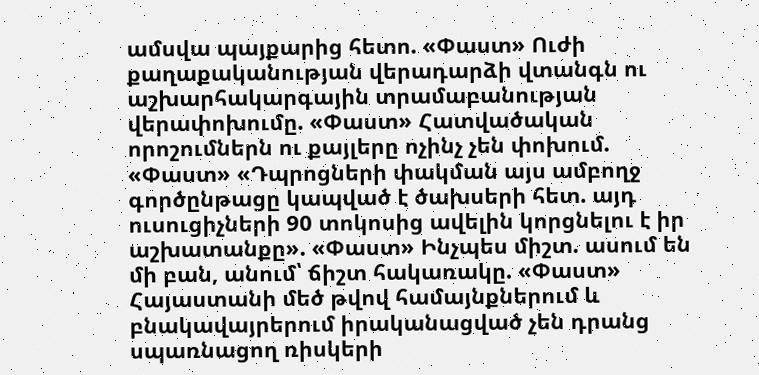ամսվա պայքարից հետո. «Փաստ» Ուժի քաղաքականության վերադարձի վտանգն ու աշխարհակարգային տրամաբանության վերափոխումը. «Փաստ» Հատվածական որոշումներն ու քայլերը ոչինչ չեն փոխում. «Փաստ» «Դպրոցների փակման այս ամբողջ գործընթացը կապված է ծախսերի հետ. այդ ուսուցիչների 90 տոկոսից ավելին կորցնելու է իր աշխատանքը». «Փաստ» Ինչպես միշտ. ասում են մի բան, անում՝ ճիշտ հակառակը. «Փաստ» Հայաստանի մեծ թվով համայնքներում և բնակավայրերում իրականացված չեն դրանց սպառնացող ռիսկերի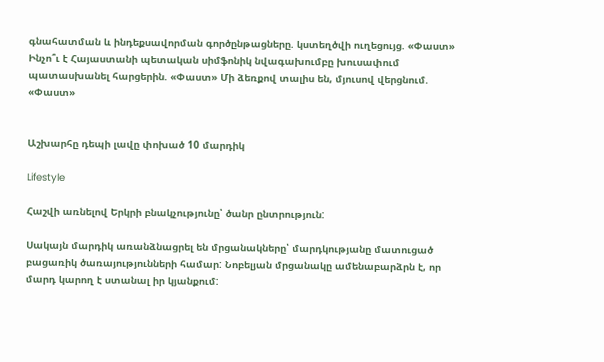գնահատման և ինդեքսավորման գործընթացները. կստեղծվի ուղեցույց. «Փաստ» Ինչո՞ւ է Հայաստանի պետական սիմֆոնիկ նվագախումբը խուսափում պատասխանել հարցերին. «Փաստ» Մի ձեռքով տալիս են, մյուսով վերցնում. «Փաստ»


Աշխարհը դեպի լավը փոխած 10 մարդիկ

Lifestyle

Հաշվի առնելով Երկրի բնակչությունը՝ ծանր ընտրություն:

Սակայն մարդիկ առանձնացրել են մրցանակները՝ մարդկությանը մատուցած բացառիկ ծառայությունների համար: Նոբելյան մրցանակը ամենաբարձրն է, որ մարդ կարող է ստանալ իր կյանքում: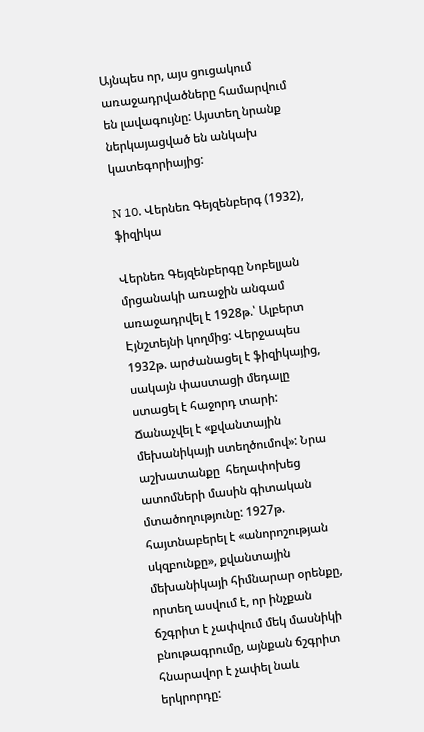Այնպես որ, այս ցուցակում առաջադրվածները համարվում են լավագույնը: Այստեղ նրանք ներկայացված են անկախ կատեգորիայից:

N 10. Վերնեռ Գեյզենբերգ (1932), ֆիզիկա

Վերնեռ Գեյզենբերգը Նոբելյան մրցանակի առաջին անգամ առաջադրվել է 1928թ.՝ Ալբերտ Էյնշտեյնի կողմից: Վերջապես 1932թ. արժանացել է ֆիզիկայից, սակայն փաստացի մեդալը ստացել է հաջորդ տարի: Ճանաչվել է «քվանտային մեխանիկայի ստեղծումով»: Նրա աշխատանքը  հեղափոխեց ատոմների մասին գիտական մտածողությունը: 1927թ. հայտնաբերել է «անորոշության սկզբունքը», քվանտային մեխանիկայի հիմնարար օրենքը, որտեղ ասվում է, որ ինչքան ճշգրիտ է չափվում մեկ մասնիկի  բնութագրումը, այնքան ճշգրիտ հնարավոր է չափել նաև երկրորդը: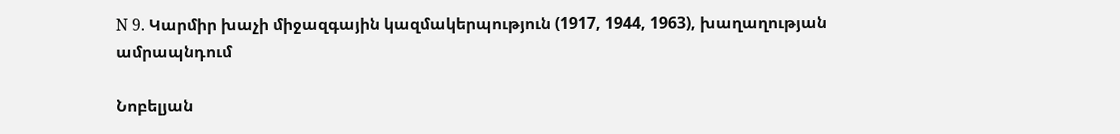N 9. Կարմիր խաչի միջազգային կազմակերպություն (1917, 1944, 1963), խաղաղության ամրապնդում

Նոբելյան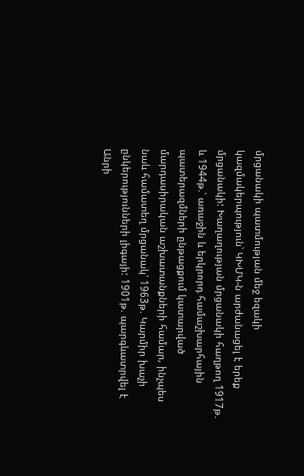մրցանակի պատմության մեջ եզակի կազմակերպություն՝ ԿԽՄԿ-ն արժանացել է երեք մրցանակի: Խաղաղության մրցանակի հաղթող 1917թ. և 1944թ.՝ առաջին և երկրորդ համաշխարհային պատերազմների ընթացքում կատարված մարդասիրական աշխատանքների համար, ինչպես նաև համատեղ մրցանակ՝ 1963թ. Կարմիր խաչի ընկերությունների լիգայի: 1901թ. պարգևատրվել է Անրի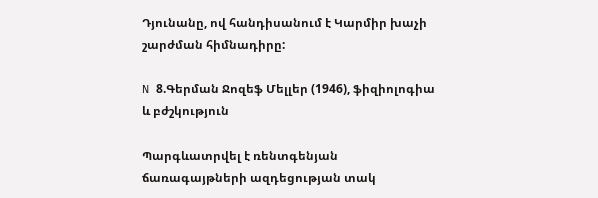Դյունանը, ով հանդիսանում է Կարմիր խաչի շարժման հիմնադիրը:

N 8.Գերման Ջոզեֆ Մելլեր (1946), ֆիզիոլոգիա և բժշկություն

Պարգևատրվել է ռենտգենյան ճառագայթների ազդեցության տակ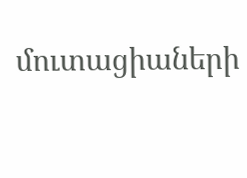մուտացիաների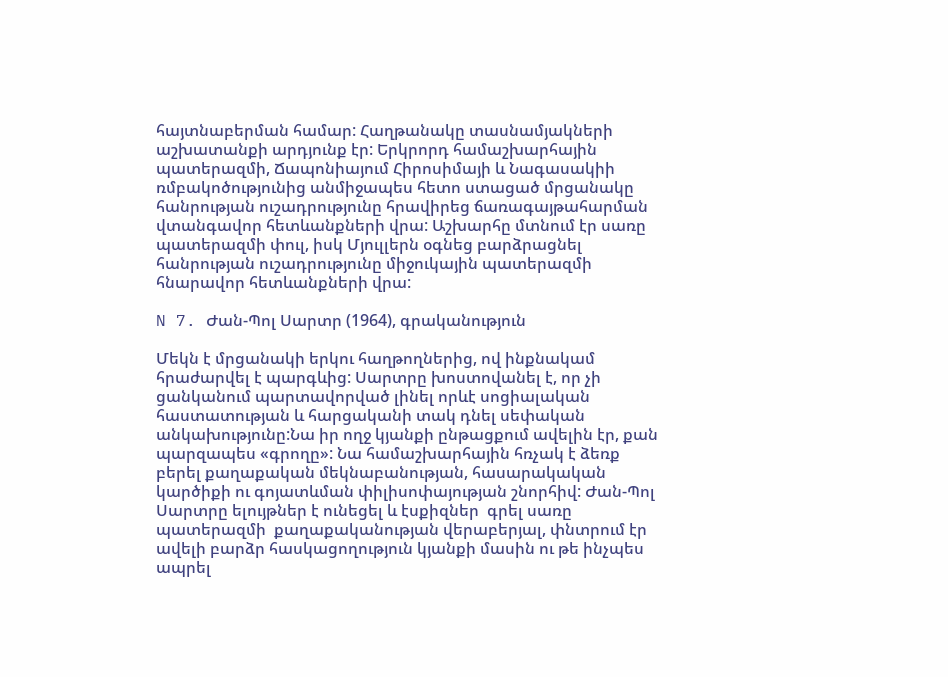հայտնաբերման համար: Հաղթանակը տասնամյակների աշխատանքի արդյունք էր: Երկրորդ համաշխարհային պատերազմի, Ճապոնիայում Հիրոսիմայի և Նագասակիի ռմբակոծությունից անմիջապես հետո ստացած մրցանակը հանրության ուշադրությունը հրավիրեց ճառագայթահարման վտանգավոր հետևանքների վրա: Աշխարհը մտնում էր սառը պատերազմի փուլ, իսկ Մյուլլերն օգնեց բարձրացնել հանրության ուշադրությունը միջուկային պատերազմի հնարավոր հետևանքների վրա:

N 7. Ժան-Պոլ Սարտր (1964), գրականություն

Մեկն է մրցանակի երկու հաղթողներից, ով ինքնակամ հրաժարվել է պարգևից: Սարտրը խոստովանել է, որ չի ցանկանում պարտավորված լինել որևէ սոցիալական հաստատության և հարցականի տակ դնել սեփական անկախությունը:Նա իր ողջ կյանքի ընթացքում ավելին էր, քան պարզապես «գրողը»: Նա համաշխարհային հռչակ է ձեռք  բերել քաղաքական մեկնաբանության, հասարակական կարծիքի ու գոյատևման փիլիսոփայության շնորհիվ: Ժան-Պոլ Սարտրը ելույթներ է ունեցել և էսքիզներ  գրել սառը պատերազմի  քաղաքականության վերաբերյալ, փնտրում էր ավելի բարձր հասկացողություն կյանքի մասին ու թե ինչպես ապրել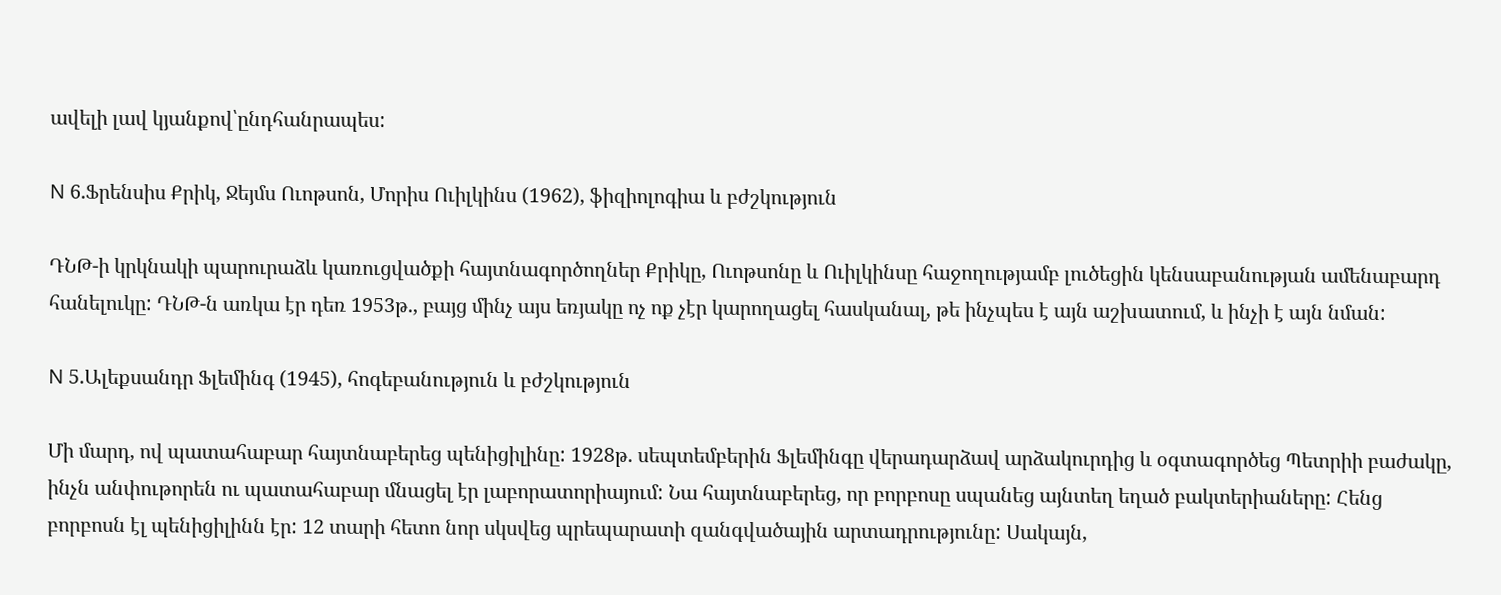ավելի լավ կյանքով՝ընդհանրապես:

N 6.Ֆրենսիս Քրիկ, Ջեյմս Ուոթսոն, Մորիս Ուիլկինս (1962), ֆիզիոլոգիա և բժշկություն

ԴՆԹ-ի կրկնակի պարուրաձև կառուցվածքի հայտնագործողներ Քրիկը, Ուոթսոնը և Ուիլկինսը հաջողությամբ լուծեցին կենսաբանության ամենաբարդ հանելուկը: ԴՆԹ-ն առկա էր դեռ 1953թ., բայց մինչ այս եռյակը ոչ ոք չէր կարողացել հասկանալ, թե ինչպես է այն աշխատում, և ինչի է այն նման:

N 5.Ալեքսանդր Ֆլեմինգ (1945), հոգեբանություն և բժշկություն

Մի մարդ, ով պատահաբար հայտնաբերեց պենիցիլինը: 1928թ. սեպտեմբերին Ֆլեմինգը վերադարձավ արձակուրդից և օգտագործեց Պետրիի բաժակը, ինչն անփութորեն ու պատահաբար մնացել էր լաբորատորիայում: Նա հայտնաբերեց, որ բորբոսը սպանեց այնտեղ եղած բակտերիաները: Հենց բորբոսն էլ պենիցիլինն էր: 12 տարի հետո նոր սկսվեց պրեպարատի զանգվածային արտադրությունը: Սակայն,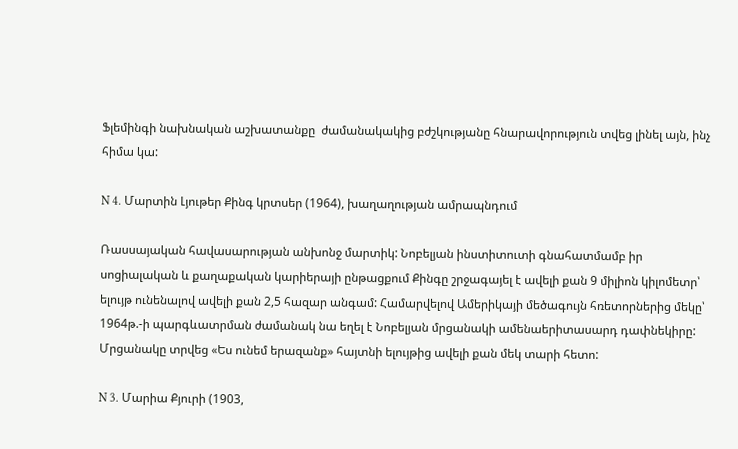Ֆլեմինգի նախնական աշխատանքը  ժամանակակից բժշկությանը հնարավորություն տվեց լինել այն, ինչ հիմա կա:

N 4. Մարտին Լյութեր Քինգ կրտսեր (1964), խաղաղության ամրապնդում

Ռասսայական հավասարության անխոնջ մարտիկ: Նոբելյան ինստիտուտի գնահատմամբ իր սոցիալական և քաղաքական կարիերայի ընթացքում Քինգը շրջագայել է ավելի քան 9 միլիոն կիլոմետր՝ ելույթ ունենալով ավելի քան 2,5 հազար անգամ: Համարվելով Ամերիկայի մեծագույն հռետորներից մեկը՝ 1964թ.-ի պարգևատրման ժամանակ նա եղել է Նոբելյան մրցանակի ամենաերիտասարդ դափնեկիրը: Մրցանակը տրվեց «Ես ունեմ երազանք» հայտնի ելույթից ավելի քան մեկ տարի հետո:

N 3. Մարիա Քյուրի (1903,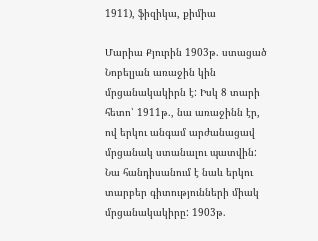1911), ֆիզիկա, քիմիա

Մարիա Քյուրին 1903թ. ստացած Նոբելյան առաջին կին մրցանակակիրն է: Իսկ 8 տարի հետո՝ 1911թ., նա առաջինն էր, ով երկու անգամ արժանացավ մրցանակ ստանալու պատվին: Նա հանդիսանում է նաև երկու տարբեր գիտությունների միակ մրցանակակիրը: 1903թ.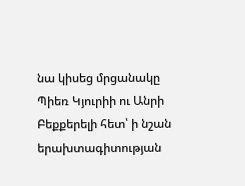նա կիսեց մրցանակը Պիեռ Կյուրիի ու Անրի Բեքքերելի հետ՝ ի նշան երախտագիտության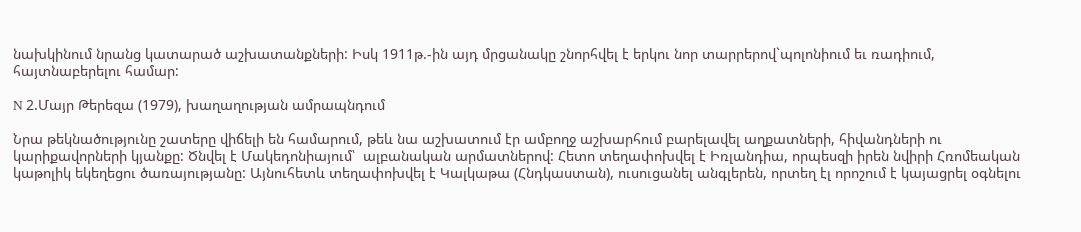նախկինում նրանց կատարած աշխատանքների: Իսկ 1911թ.-ին այդ մրցանակը շնորհվել է երկու նոր տարրերով`պոլոնիում եւ ռադիում, հայտնաբերելու համար:

N 2.Մայր Թերեզա (1979), խաղաղության ամրապնդում

Նրա թեկնածությունը շատերը վիճելի են համարում, թեև նա աշխատում էր ամբողջ աշխարհում բարելավել աղքատների, հիվանդների ու կարիքավորների կյանքը: Ծնվել է Մակեդոնիայում՝  ալբանական արմատներով: Հետո տեղափոխվել է Իռլանդիա, որպեսզի իրեն նվիրի Հռոմեական կաթոլիկ եկեղեցու ծառայությանը: Այնուհետև տեղափոխվել է Կալկաթա (Հնդկաստան), ուսուցանել անգլերեն, որտեղ էլ որոշում է կայացրել օգնելու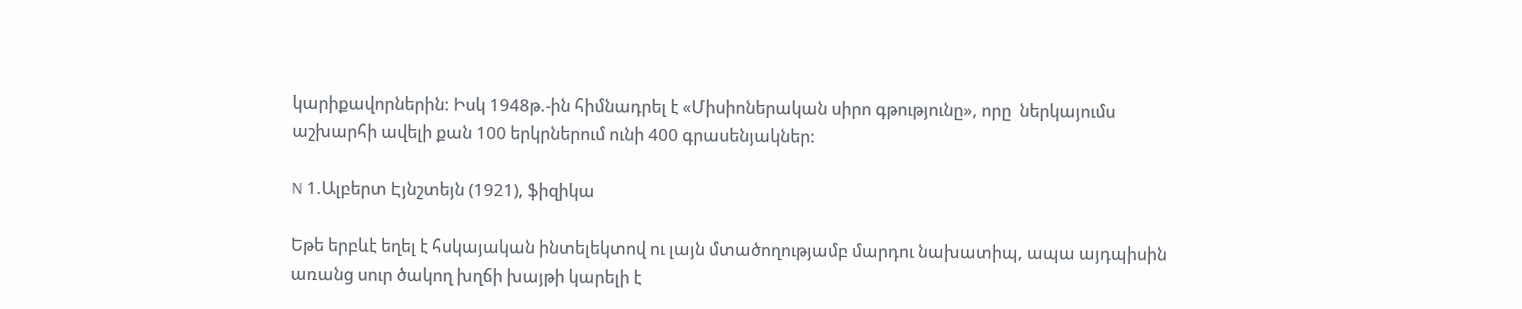կարիքավորներին: Իսկ 1948թ.-ին հիմնադրել է «Միսիոներական սիրո գթությունը», որը  ներկայումս աշխարհի ավելի քան 100 երկրներում ունի 400 գրասենյակներ:

N 1.Ալբերտ Էյնշտեյն (1921), ֆիզիկա

Եթե երբևէ եղել է հսկայական ինտելեկտով ու լայն մտածողությամբ մարդու նախատիպ, ապա այդպիսին առանց սուր ծակող խղճի խայթի կարելի է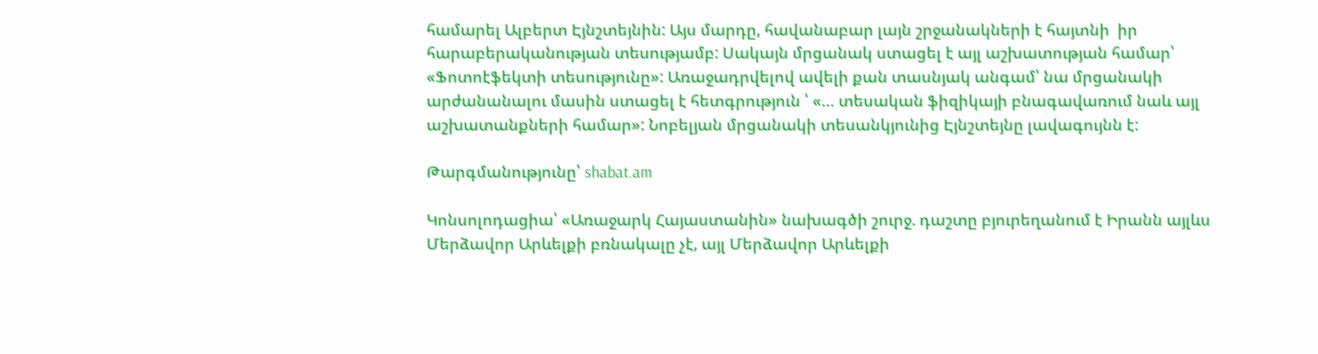համարել Ալբերտ Էյնշտեյնին: Այս մարդը, հավանաբար լայն շրջանակների է հայտնի  իր հարաբերականության տեսությամբ: Սակայն մրցանակ ստացել է այլ աշխատության համար՝ «Ֆոտոէֆեկտի տեսությունը»: Առաջադրվելով ավելի քան տասնյակ անգամ՝ նա մրցանակի արժանանալու մասին ստացել է հետգրություն ՝ «… տեսական ֆիզիկայի բնագավառում նաև այլ աշխատանքների համար»: Նոբելյան մրցանակի տեսանկյունից Էյնշտեյնը լավագույնն է:

Թարգմանությունը՝ shabat.am

Կոնսոլոդացիա՝ «Առաջարկ Հայաստանին» նախագծի շուրջ. դաշտը բյուրեղանում է Իրանն այլևս Մերձավոր Արևելքի բռնակալը չէ, այլ Մերձավոր Արևելքի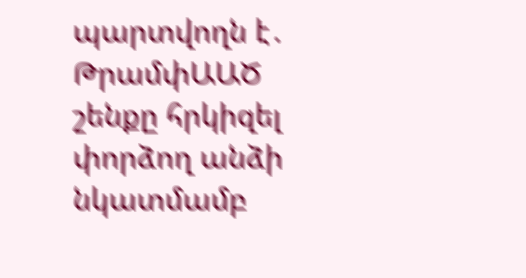պարտվողն է․ ԹրամփԱԱԾ շենքը հրկիզել փորձող անձի նկատմամբ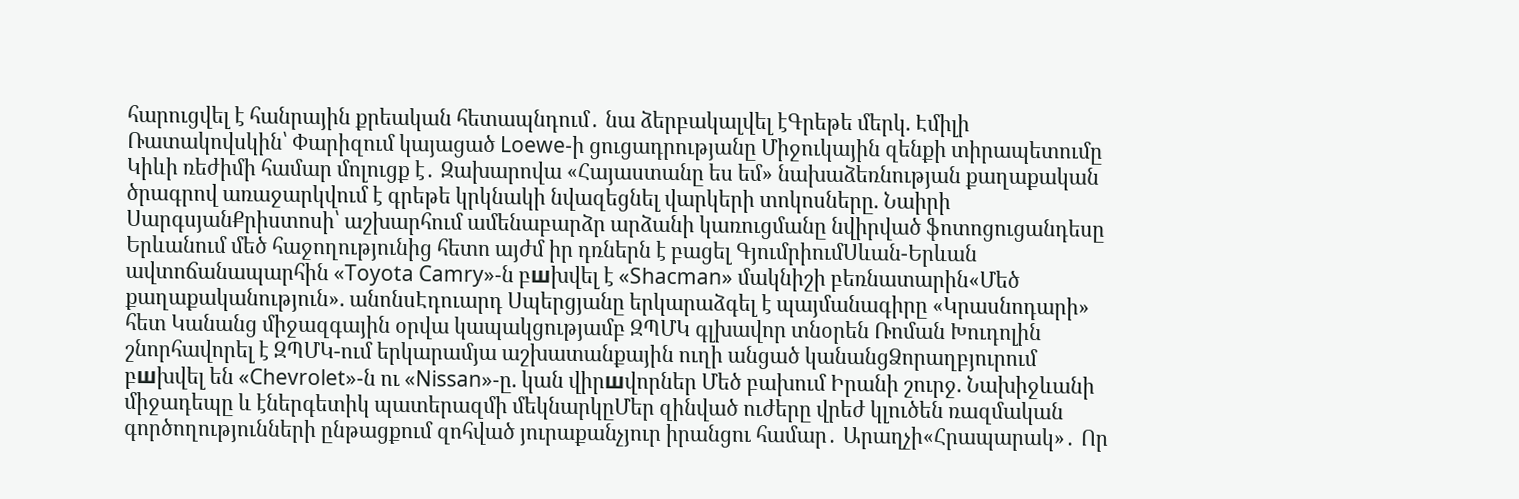հարուցվել է հանրային քրեական հետապնդում․ նա ձերբակալվել էԳրեթե մերկ. Էմիլի Ռատակովսկին՝ Փարիզում կայացած Loewe-ի ցուցադրությանը Միջուկային զենքի տիրապետումը Կիևի ռեժիմի համար մոլուցք է․ Զախարովա «Հայաստանը ես եմ» նախաձեռնության քաղաքական ծրագրով առաջարկվում է գրեթե կրկնակի նվազեցնել վարկերի տոկոսները. Նաիրի ՍարգսյանՔրիստոսի՝ աշխարհում ամենաբարձր արձանի կառուցմանը նվիրված ֆոտոցուցանդեսը Երևանում մեծ հաջողությունից հետո այժմ իր դռներն է բացել ԳյումրիումՍևան-Երևան ավտոճանապարհին «Toyota Camry»-ն բшխվել է «Shacman» մակնիշի բեռնատարին«Մեծ քաղաքականություն». անոնսԷդուարդ Սպերցյանը երկարաձգել է պայմանագիրը «Կրասնոդարի» հետ Կանանց միջազգային օրվա կապակցությամբ ԶՊՄԿ գլխավոր տնօրեն Ռոման Խուդոլին շնորհավորել է ԶՊՄԿ-ում երկարամյա աշխատանքային ուղի անցած կանանցՁորաղբյուրում բшխվել են «Chevrolet»-ն ու «Nissan»-ը. կան վիրшվորներ Մեծ բախում Իրանի շուրջ. Նախիջևանի միջադեպը և էներգետիկ պատերազմի մեկնարկըՄեր զինված ուժերը վրեժ կլուծեն ռազմական գործողությունների ընթացքում զոհված յուրաքանչյուր իրանցու համար․ Արաղչի«Հրապարակ»․ Որ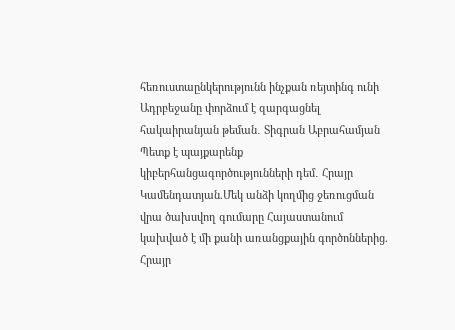հեռուստաընկերությունն ինչքան ռեյտինգ ունի Ադրբեջանը փորձում է զարգացնել հակաիրանյան թեման․ Տիգրան Աբրահամյան Պետք է պայքարենք կիբերհանցագործությունների դեմ․ Հրայր Կամենդատյան.Մեկ անձի կողմից ջեռուցման վրա ծախսվող գումարը Հայաստանում կախված է մի քանի առանցքային գործոններից. Հրայր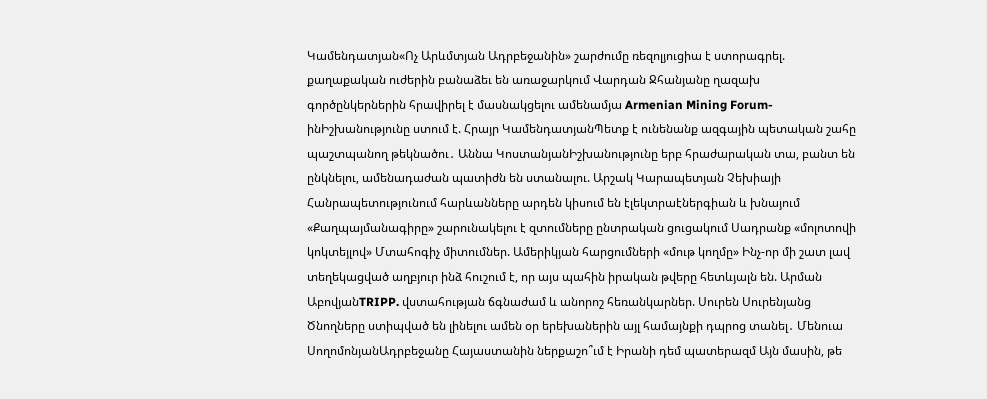Կամենդատյան«Ոչ Արևմտյան Ադրբեջանին» շարժումը ռեզոլյուցիա է ստորագրել. քաղաքական ուժերին բանաձեւ են առաջարկում Վարդան Ջհանյանը ղազախ գործընկերներին հրավիրել է մասնակցելու ամենամյա Armenian Mining Forum-ինԻշխանությունը ստում է. Հրայր ԿամենդատյանՊետք է ունենանք ազգային պետական շահը պաշտպանող թեկնածու․ Աննա ԿոստանյանԻշխանությունը երբ հրաժարական տա, բանտ են ընկնելու, ամենադաժան պատիժն են ստանալու. Արշակ Կարապետյան Չեխիայի Հանրապետությունում հարևանները արդեն կիսում են էլեկտրաէներգիան և խնայում «Քաղպայմանագիրը» շարունակելու է զտումները ընտրական ցուցակում Սադրանք «մոլոտովի կոկտեյլով» Մտահոգիչ միտումներ. Ամերիկյան հարցումների «մութ կողմը» Ինչ-որ մի շատ լավ տեղեկացված աղբյուր ինձ հուշում է, որ այս պահին իրական թվերը հետևյալն են. Արման ԱբովյանTRIPP. վստահության ճգնաժամ և անորոշ հեռանկարներ. Սուրեն Սուրենյանց Ծնողները ստիպված են լինելու ամեն օր երեխաներին այլ համայնքի դպրոց տանել․ Մենուա ՍողոմոնյանԱդրբեջանը Հայաստանին ներքաշո՞ւմ է Իրանի դեմ պատերազմ Այն մասին, թե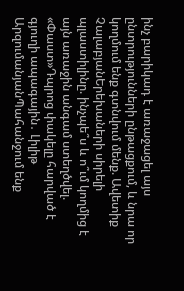ինչ բարիկադ է առաջացել այս ընտրությունների ընթացքում, և նրա որ կողմում ենք գտնվում մենք. Ավետիք ՉալաբյանԵրեխաների սիրելի պլաստիլինը. ինչպե՞ս և ո՞ւմ կողմից է այն առաջին անգամ ստեղծվել. «Փաստ»Դպրոց փակելը հարված է գյուղի ապագային․ Լիլիթ ԱրզումանյանՊահանջում ենք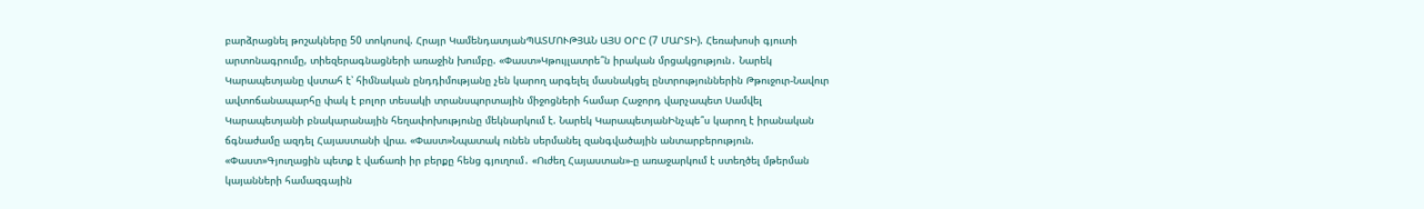բարձրացնել թոշակները 50 տոկոսով. Հրայր ԿամենդատյանՊԱՏՄՈՒԹՅԱՆ ԱՅՍ ՕՐԸ (7 ՄԱՐՏԻ). Հեռախոսի գյուտի արտոնագրումը, տիեզերագնացների առաջին խումբը. «Փաստ»Կթույլատրե՞ն իրական մրցակցություն․ Նարեկ Կարապետյանը վստահ է՝ հիմնական ընդդիմությանը չեն կարող արգելել մասնակցել ընտրություններին Թթուջուր-Նավուր ավտոճանապարհը փակ է բոլոր տեսակի տրանսպորտային միջոցների համար Հաջորդ վարչապետ Սամվել Կարապետյանի բնակարանային հեղափոխությունը մեկնարկում է. Նարեկ ԿարապետյանԻնչպե՞ս կարող է իրանական ճգնաժամը ազդել Հայաստանի վրա. «Փաստ»Նպատակ ունեն սերմանել զանգվածային անտարբերություն. «Փաստ»Գյուղացին պետք է վաճառի իր բերքը հենց գյուղում․ «Ուժեղ Հայաստան»-ը առաջարկում է ստեղծել մթերման կայանների համազգային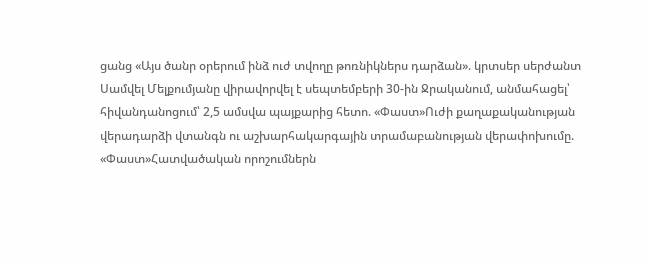ցանց «Այս ծանր օրերում ինձ ուժ տվողը թոռնիկներս դարձան». կրտսեր սերժանտ Սամվել Մելքումյանը վիրավորվել է սեպտեմբերի 30-ին Ջրականում, անմահացել՝ հիվանդանոցում՝ 2,5 ամսվա պայքարից հետո. «Փաստ»Ուժի քաղաքականության վերադարձի վտանգն ու աշխարհակարգային տրամաբանության վերափոխումը. «Փաստ»Հատվածական որոշումներն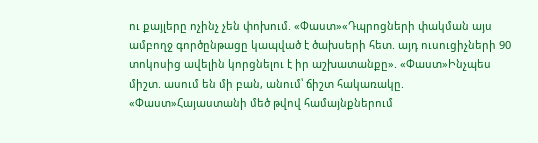ու քայլերը ոչինչ չեն փոխում. «Փաստ»«Դպրոցների փակման այս ամբողջ գործընթացը կապված է ծախսերի հետ. այդ ուսուցիչների 90 տոկոսից ավելին կորցնելու է իր աշխատանքը». «Փաստ»Ինչպես միշտ. ասում են մի բան, անում՝ ճիշտ հակառակը. «Փաստ»Հայաստանի մեծ թվով համայնքներում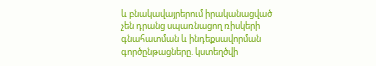և բնակավայրերում իրականացված չեն դրանց սպառնացող ռիսկերի գնահատման և ինդեքսավորման գործընթացները. կստեղծվի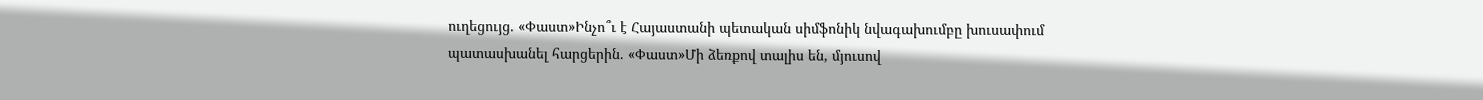ուղեցույց. «Փաստ»Ինչո՞ւ է Հայաստանի պետական սիմֆոնիկ նվագախումբը խուսափում պատասխանել հարցերին. «Փաստ»Մի ձեռքով տալիս են, մյուսով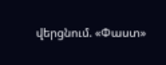վերցնում. «Փաստ»